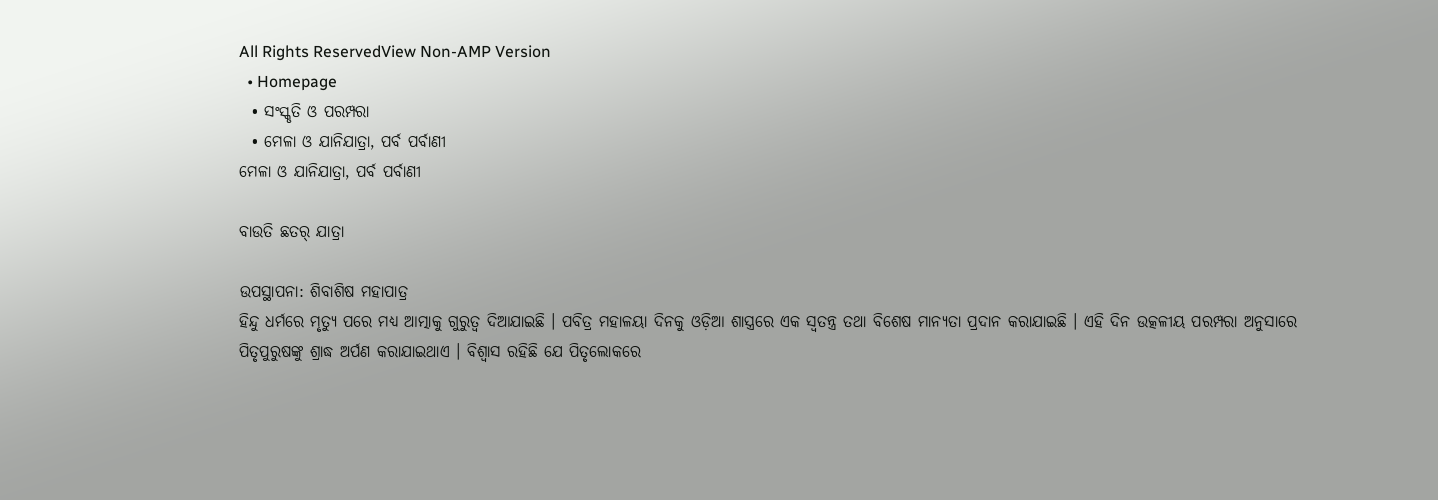All Rights ReservedView Non-AMP Version
  • Homepage
  • ସଂସ୍କୃତି ଓ ପରମ୍ପରା
  • ମେଳା ଓ ଯାନିଯାତ୍ରା, ପର୍ବ ପର୍ବାଣୀ
ମେଳା ଓ ଯାନିଯାତ୍ରା, ପର୍ବ ପର୍ବାଣୀ

ବାଉତି ଛତର୍ ଯାତ୍ରା

ଉପସ୍ଥାପନା: ଶିବାଶିଷ ମହାପାତ୍ର
ହିନ୍ଦୁ ଧର୍ମରେ ମୃତ୍ୟୁ ପରେ ମଧ୍ୟ ଆତ୍ମାକୁ ଗୁରୁତ୍ବ ଦିଆଯାଇଛି । ପବିତ୍ର ମହାଳୟା ଦିନକୁ ଓଡ଼ିଆ ଶାସ୍ତ୍ରରେ ଏକ ସ୍ବତନ୍ତ୍ର ତଥା ବିଶେଷ ମାନ୍ୟତା ପ୍ରଦାନ କରାଯାଇଛି । ଏହି ଦିନ ଉତ୍କଳୀୟ ପରମ୍ପରା ଅନୁସାରେ ପିତୃପୁରୁଷଙ୍କୁ ଶ୍ରାଦ୍ଧ ଅର୍ପଣ କରାଯାଇଥାଏ । ବିଶ୍ବାସ ରହିଛି ଯେ ପିତୃଲୋକରେ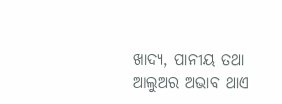ଖାଦ୍ୟ, ପାନୀୟ ତଥା ଆଲୁଅର ଅଭାବ ଥାଏ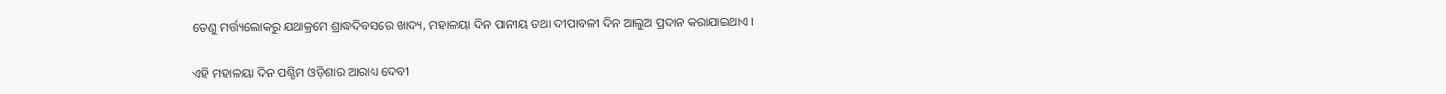ତେଣୁ ମର୍ତ୍ତ୍ୟଲୋକରୁ ଯଥାକ୍ରମେ ଶ୍ରାଦ୍ଧଦିବସରେ ଖାଦ୍ୟ, ମହାଳୟା ଦିନ ପାନୀୟ ତଥା ଦୀପାବଳୀ ଦିନ ଆଲୁଅ ପ୍ରଦାନ କରାଯାଇଥାଏ ।

ଏହି ମହାଳୟା ଦିନ ପଶ୍ଚିମ ଓଡ଼ିଶାର ଆରାଧ୍ୟ ଦେବୀ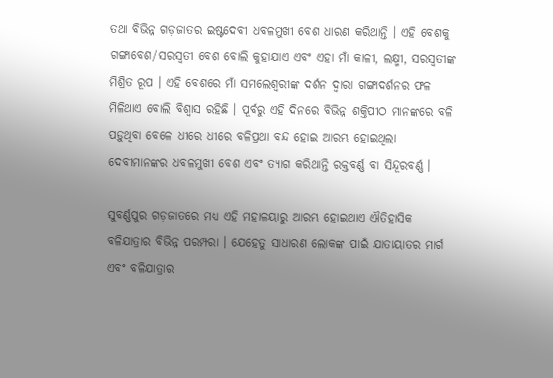ତଥା ବିଭିନ୍ନ ଗଡ଼ଜାତର ଇଷ୍ଟଦେବୀ ଧବଳମୁଖୀ ବେଶ ଧାରଣ କରିଥାନ୍ତି । ଏହି ବେଶକୁ ଗଙ୍ଗାବେଶ/ସରସ୍ଵତୀ ବେଶ ବୋଲି କୁହାଯାଏ ଏବଂ ଏହା ମାଁ କାଳୀ, ଲକ୍ଷ୍ମୀ, ସରସ୍ଵତୀଙ୍କ ମିଶ୍ରିତ ରୂପ । ଏହି ବେଶରେ ମାଁ ସମଲେଶ୍ଵରୀଙ୍କ ଦର୍ଶନ ଦ୍ବାରା ଗଙ୍ଗାଦର୍ଶନର ଫଳ ମିଳିଥାଏ ବୋଲି ବିଶ୍ଵାସ ରହିଛି । ପୂର୍ବରୁ ଏହି ଦିନରେ ବିଭିନ୍ନ ଶକ୍ତିପୀଠ ମାନଙ୍କରେ ବଳି ପଡ଼ୁଥିବା ବେଳେ ଧୀରେ ଧୀରେ ବଳିପ୍ରଥା ବନ୍ଦ ହୋଇ ଆରମ୍ଭ ହୋଇଥିଲା ଦେବୀମାନଙ୍କର ଧବଳମୁଖୀ ବେଶ ଏବଂ ତ୍ୟାଗ କରିଥାନ୍ତି ରକ୍ତବର୍ଣ୍ଣ ବା ସିନ୍ଦୂରବର୍ଣ୍ଣ ।

ସୁବର୍ଣ୍ଣପୁର ଗଡ଼ଜାତରେ ମଧ୍ୟ ଏହି ମହାଳୟାରୁ ଆରମ୍ଭ ହୋଇଥାଏ ଐତିହାସିକ ବଳିଯାତ୍ରାର ବିଭିନ୍ନ ପରମ୍ପରା । ଯେହେତୁ ସାଧାରଣ ଲୋକଙ୍କ ପାଇଁ ଯାତାୟାତର ମାର୍ଗ ଏବଂ ବଳିଯାତ୍ରାର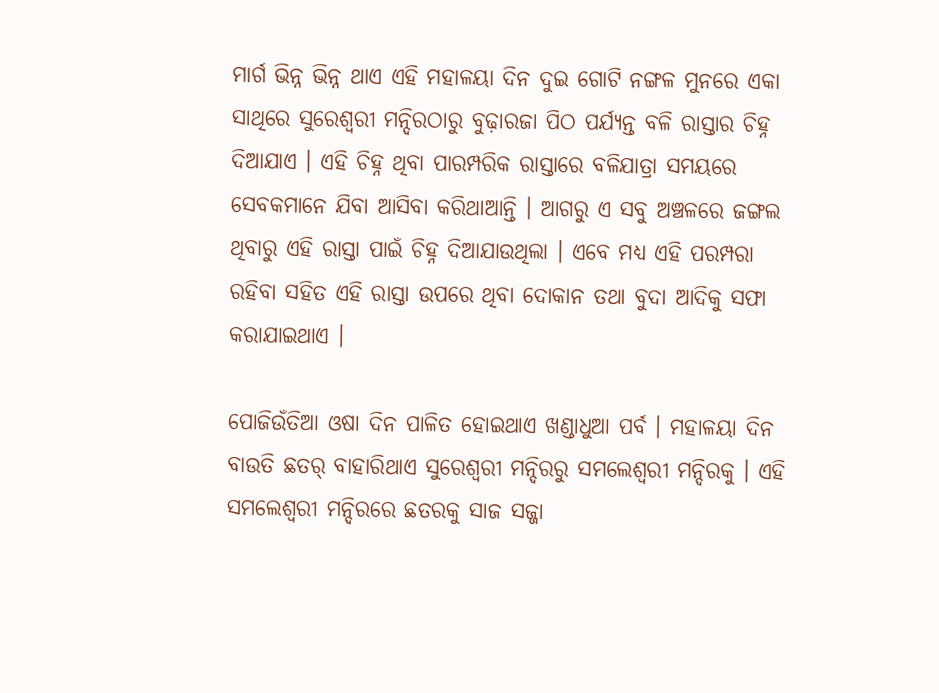ମାର୍ଗ ଭିନ୍ନ ଭିନ୍ନ ଥାଏ ଏହି ମହାଳୟା ଦିନ ଦୁଇ ଗୋଟି ନଙ୍ଗଳ ମୁନରେ ଏକା ସାଥିରେ ସୁରେଶ୍ଵରୀ ମନ୍ଦିରଠାରୁ ବୁଢ଼ାରଜା ପିଠ ପର୍ଯ୍ୟନ୍ତ ବଳି ରାସ୍ତାର ଚିହ୍ନ ଦିଆଯାଏ । ଏହି ଚିହ୍ନ ଥିବା ପାରମ୍ପରିକ ରାସ୍ତାରେ ବଳିଯାତ୍ରା ସମୟରେ ସେବକମାନେ ଯିବା ଆସିବା କରିଥାଆନ୍ତି । ଆଗରୁ ଏ ସବୁ ଅଞ୍ଚଳରେ ଜଙ୍ଗଲ ଥିବାରୁ ଏହି ରାସ୍ତା ପାଇଁ ଚିହ୍ନ ଦିଆଯାଉଥିଲା । ଏବେ ମଧ୍ୟ ଏହି ପରମ୍ପରା ରହିବା ସହିତ ଏହି ରାସ୍ତା ଉପରେ ଥିବା ଦୋକାନ ତଥା ବୁଦା ଆଦିକୁ ସଫା କରାଯାଇଥାଏ ।

ପୋଜିଉଁତିଆ ଓଷା ଦିନ ପାଳିତ ହୋଇଥାଏ ଖଣ୍ଡାଧୁଆ ପର୍ବ । ମହାଳୟା ଦିନ ବାଉତି ଛତର୍ ବାହାରିଥାଏ ସୁରେଶ୍ଵରୀ ମନ୍ଦିରରୁ ସମଲେଶ୍ଵରୀ ମନ୍ଦିରକୁ । ଏହି ସମଲେଶ୍ଵରୀ ମନ୍ଦିରରେ ଛତରକୁ ସାଜ ସଜ୍ଜା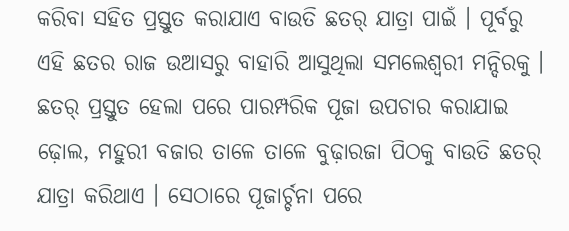କରିବା ସହିତ ପ୍ରସ୍ତୁତ କରାଯାଏ ବାଉତି ଛତର୍ ଯାତ୍ରା ପାଇଁ । ପୂର୍ବରୁ ଏହି ଛତର ରାଜ ଉଆସରୁ ବାହାରି ଆସୁଥିଲା ସମଲେଶ୍ଵରୀ ମନ୍ଦିରକୁ । ଛତର୍ ପ୍ରସ୍ତୁତ ହେଲା ପରେ ପାରମ୍ପରିକ ପୂଜା ଉପଚାର କରାଯାଇ ଢ଼ୋଲ, ମହୁରୀ ବଜାର ତାଳେ ତାଳେ ବୁଢ଼ାରଜା ପିଠକୁ ବାଉତି ଛତର୍ ଯାତ୍ରା କରିଥାଏ । ସେଠାରେ ପୂଜାର୍ଚ୍ଚନା ପରେ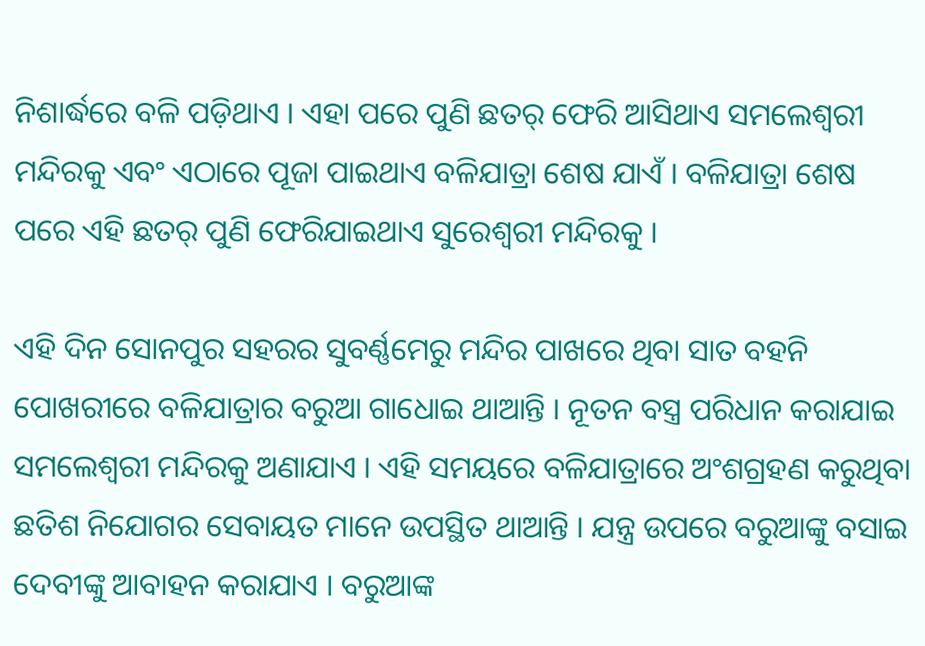ନିଶାର୍ଦ୍ଧରେ ବଳି ପଡ଼ିଥାଏ । ଏହା ପରେ ପୁଣି ଛତର୍ ଫେରି ଆସିଥାଏ ସମଲେଶ୍ଵରୀ ମନ୍ଦିରକୁ ଏବଂ ଏଠାରେ ପୂଜା ପାଇଥାଏ ବଳିଯାତ୍ରା ଶେଷ ଯାଏଁ । ବଳିଯାତ୍ରା ଶେଷ ପରେ ଏହି ଛତର୍ ପୁଣି ଫେରିଯାଇଥାଏ ସୁରେଶ୍ଵରୀ ମନ୍ଦିରକୁ ।

ଏହି ଦିନ ସୋନପୁର ସହରର ସୁବର୍ଣ୍ଣମେରୁ ମନ୍ଦିର ପାଖରେ ଥିବା ସାତ ବହନି ପୋଖରୀରେ ବଳିଯାତ୍ରାର ବରୁଆ ଗାଧୋଇ ଥାଆନ୍ତି । ନୂତନ ବସ୍ତ୍ର ପରିଧାନ କରାଯାଇ ସମଲେଶ୍ଵରୀ ମନ୍ଦିରକୁ ଅଣାଯାଏ । ଏହି ସମୟରେ ବଳିଯାତ୍ରାରେ ଅଂଶଗ୍ରହଣ କରୁଥିବା ଛତିଶ ନିଯୋଗର ସେବାୟତ ମାନେ ଉପସ୍ଥିତ ଥାଆନ୍ତି । ଯନ୍ତ୍ର ଉପରେ ବରୁଆଙ୍କୁ ବସାଇ ଦେବୀଙ୍କୁ ଆବାହନ କରାଯାଏ । ବରୁଆଙ୍କ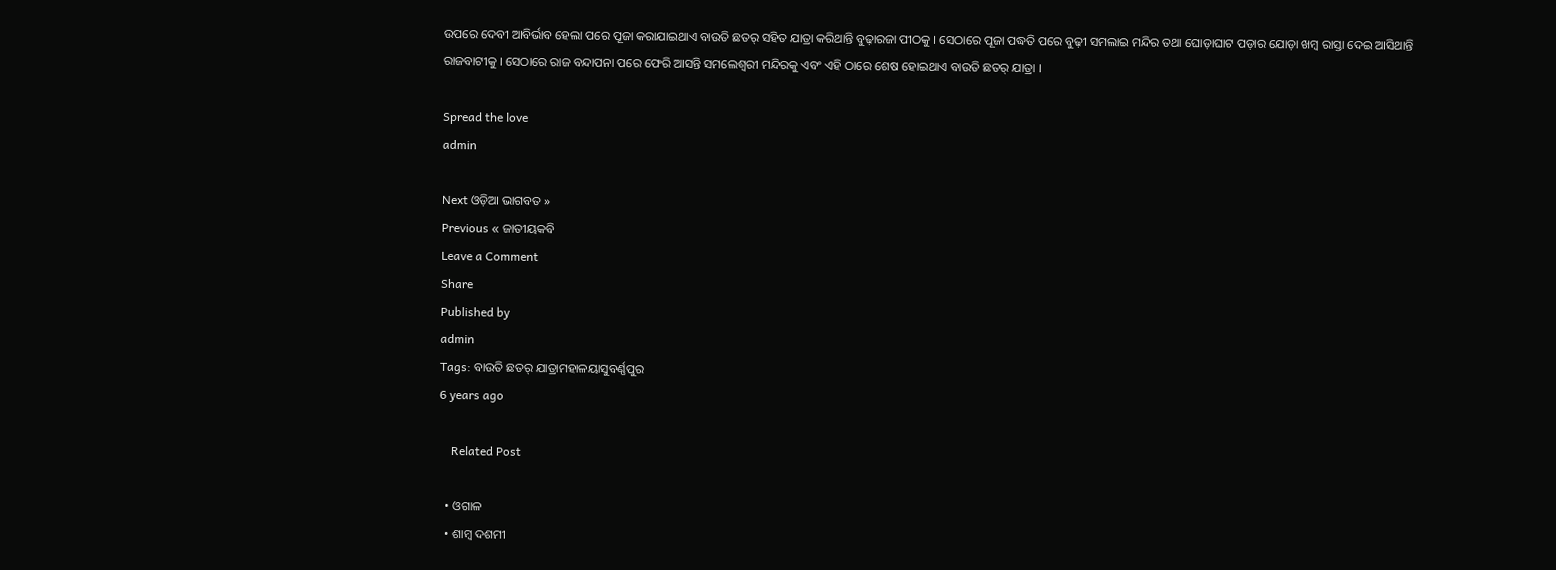ଉପରେ ଦେବୀ ଆବିର୍ଭାବ ହେଲା ପରେ ପୂଜା କରାଯାଇଥାଏ ବାଉତି ଛତର୍ ସହିତ ଯାତ୍ରା କରିଥାନ୍ତି ବୁଢ଼ାରଜା ପୀଠକୁ । ସେଠାରେ ପୂଜା ପଦ୍ଧତି ପରେ ବୁଢ଼ୀ ସମଲାଇ ମନ୍ଦିର ତଥା ଘୋଡ଼ାଘାଟ ପଡ଼ାର ଯୋଡ଼ା ଖମ୍ବ ରାସ୍ତା ଦେଇ ଆସିଥାନ୍ତି ରାଜବାଟୀକୁ । ସେଠାରେ ରାଜ ବନ୍ଦାପନା ପରେ ଫେରି ଆସନ୍ତି ସମଲେଶ୍ଵରୀ ମନ୍ଦିରକୁ ଏବଂ ଏହି ଠାରେ ଶେଷ ହୋଇଥାଏ ବାଉତି ଛତର୍ ଯାତ୍ରା ।

Spread the love
admin

Next ଓଡ଼ିଆ ଭାଗବତ »
Previous « ଜାତୀୟକବି
Leave a Comment
Share
Published by
admin
Tags: ବାଉତି ଛତର୍ ଯାତ୍ରାମହାଳୟାସୁବର୍ଣ୍ଣପୁର
6 years ago

    Related Post

  • ଓଗାଳ
  • ଶାମ୍ବ ଦଶମୀ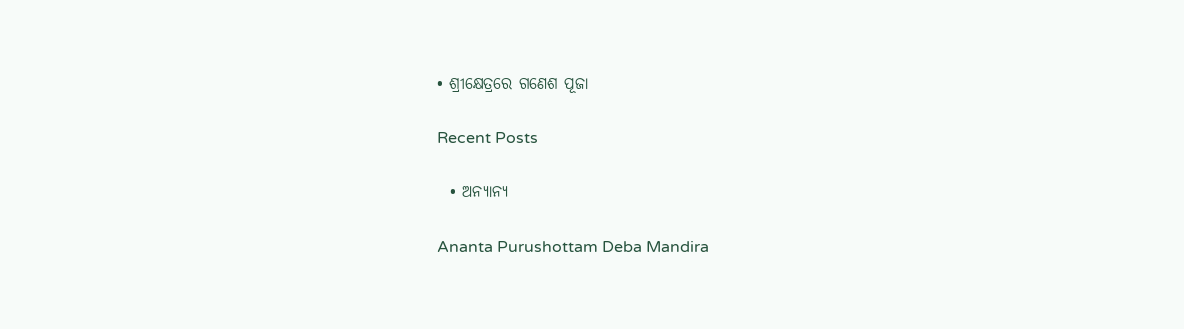• ଶ୍ରୀକ୍ଷେତ୍ରରେ ଗଣେଶ ପୂଜା

Recent Posts

  • ଅନ୍ୟାନ୍ୟ

Ananta Purushottam Deba Mandira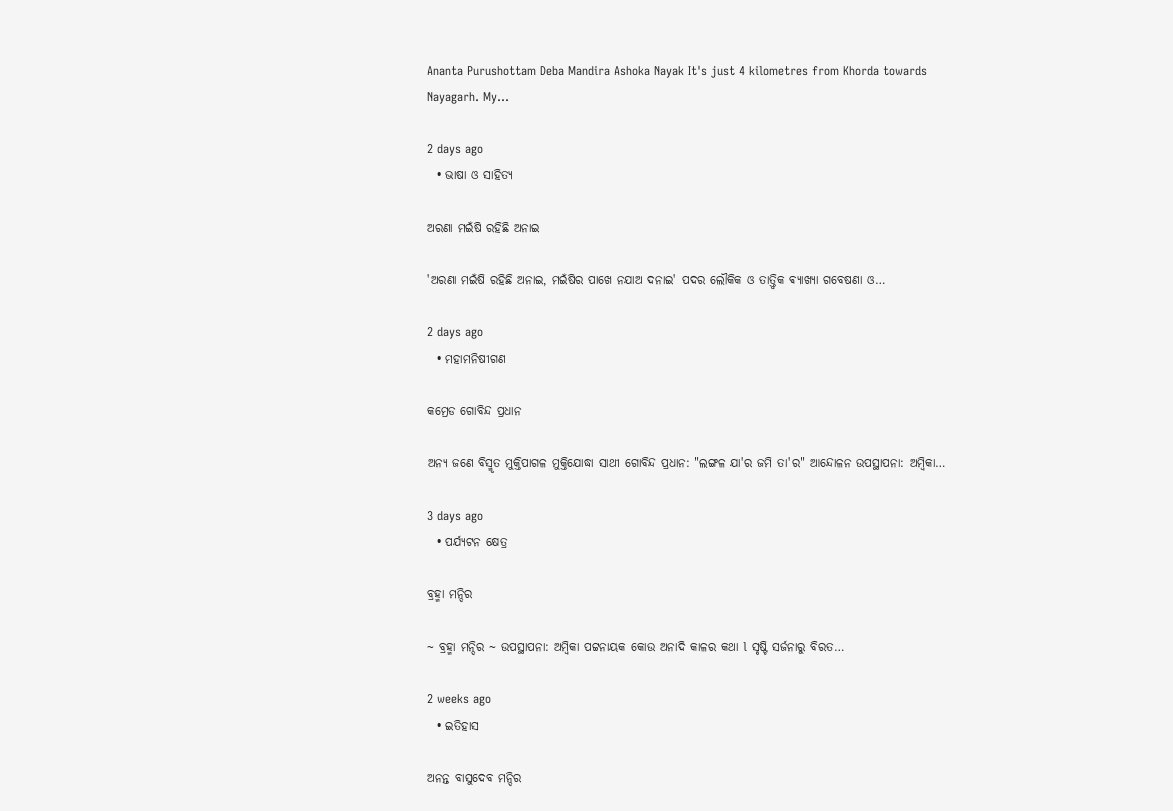Ananta Purushottam Deba Mandira Ashoka Nayak It's just 4 kilometres from Khorda towards Nayagarh. My…

2 days ago
  • ଭାଷା ଓ ସାହିତ୍ୟ

ଅରଣା ମଇଁଷି ରହିଛି ଅନାଇ

'ଅରଣା ମଇଁଷି ରହିଛି ଅନାଇ, ମଇଁଷିର ପାଖେ ନଯାଅ ଦନାଇ' ପଦର ଲୌକିକ ଓ ତାତ୍ତ୍ଵିକ ଵ୍ୟାଖ୍ୟା ଗବେଷଣା ଓ…

2 days ago
  • ମହାମନିଷୀଗଣ

କମ୍ରେଡ ଗୋବିନ୍ଦ ପ୍ରଧାନ

ଅନ୍ୟ ଜଣେ ବିସ୍ମୃତ ମୁକ୍ତିପାଗଳ ମୁକ୍ତିଯୋଦ୍ଧା ସାଥୀ ଗୋବିନ୍ଦ ପ୍ରଧାନ: "ଲଙ୍ଗଳ ଯା'ର ଜମି ତା'ର" ଆନ୍ଦୋଳନ ଉପସ୍ଥାପନା: ଅମ୍ବିକା…

3 days ago
  • ପର୍ଯ୍ୟଟନ କ୍ଷେତ୍ର

ବ୍ରହ୍ମା ମନ୍ଦିର

~ ବ୍ରହ୍ମା ମନ୍ଦିର ~ ଉପସ୍ଥାପନା: ଅମ୍ବିକା ପଟ୍ଟନାୟକ କୋଉ ଅନାଦି କାଳର କଥା l ସୃଷ୍ଟି ସର୍ଜନାରୁ ବିରତ…

2 weeks ago
  • ଇତିହାସ

ଅନନ୍ତ ବାସୁଦେବ ମନ୍ଦିର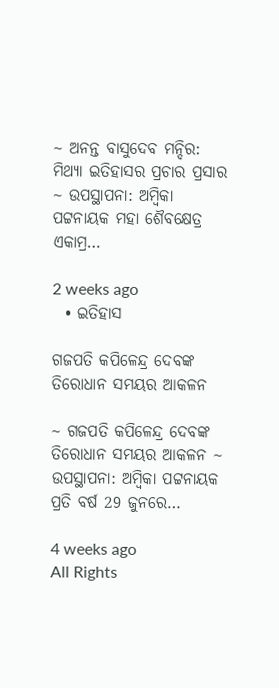~ ଅନନ୍ତ ବାସୁଦେବ ମନ୍ଦିର: ମିଥ୍ୟା ଇତିହାସର ପ୍ରଚାର ପ୍ରସାର ~ ଉପସ୍ଥାପନା: ଅମ୍ବିକା ପଟ୍ଟନାୟକ ମହା ଶୈବକ୍ଷେତ୍ର ଏକାମ୍ର…

2 weeks ago
  • ଇତିହାସ

ଗଜପତି କପିଳେନ୍ଦ୍ର ଦେବଙ୍କ ତିରୋଧାନ ସମୟର ଆକଳନ

~ ଗଜପତି କପିଳେନ୍ଦ୍ର ଦେବଙ୍କ ତିରୋଧାନ ସମୟର ଆକଳନ ~ ଉପସ୍ଥାପନା: ଅମ୍ବିକା ପଟ୍ଟନାୟକ ପ୍ରତି ବର୍ଷ 29 ଜୁନରେ…

4 weeks ago
All Rights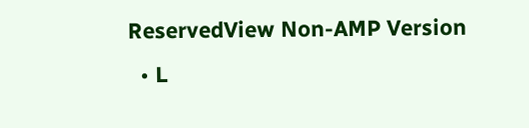ReservedView Non-AMP Version
  • L